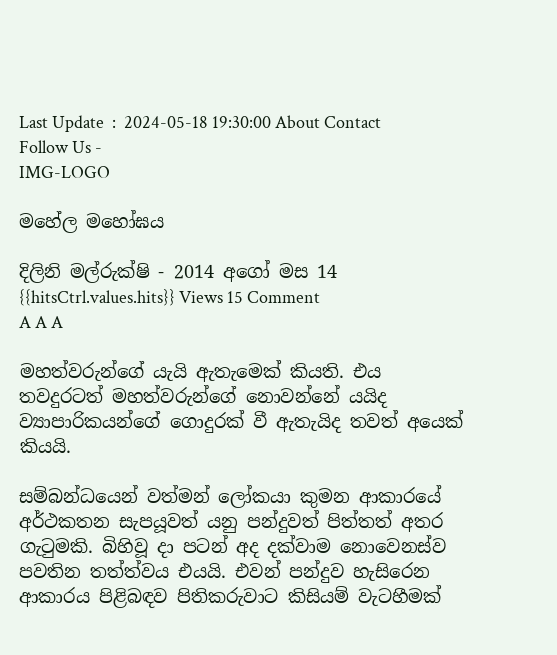Last Update  :  2024-05-18 19:30:00 About Contact
Follow Us -
IMG-LOGO

මහේල මහෝඝය

දිලිනි මල්රුක්ෂි - 2014 අගෝ මස 14 {{hitsCtrl.values.hits}} Views 15 Comment
A A A

මහත්වරුන්ගේ යැයි ඇතැමෙක් කියති. එය තවදුරටත් මහත්වරුන්ගේ නොවන්නේ යයිද ව්‍යාපාරිකයන්ගේ ගොදුරක් වී ඇතැයිද තවත් අයෙක් කියයි.

සම්බන්ධයෙන් වත්මන් ලෝකයා කුමන ආකාරයේ අර්ථකතන සැපයූවත් යනු පන්දුවත් පිත්තත් අතර ගැටුමකි. බිහිවූ දා පටන් අද දක්වාම නොවෙනස්ව පවතින තත්ත්වය එයයි. එවන් පන්දුව හැසිරෙන ආකාරය පිළිබඳව පිතිකරුවාට කිසියම් වැටහීමක්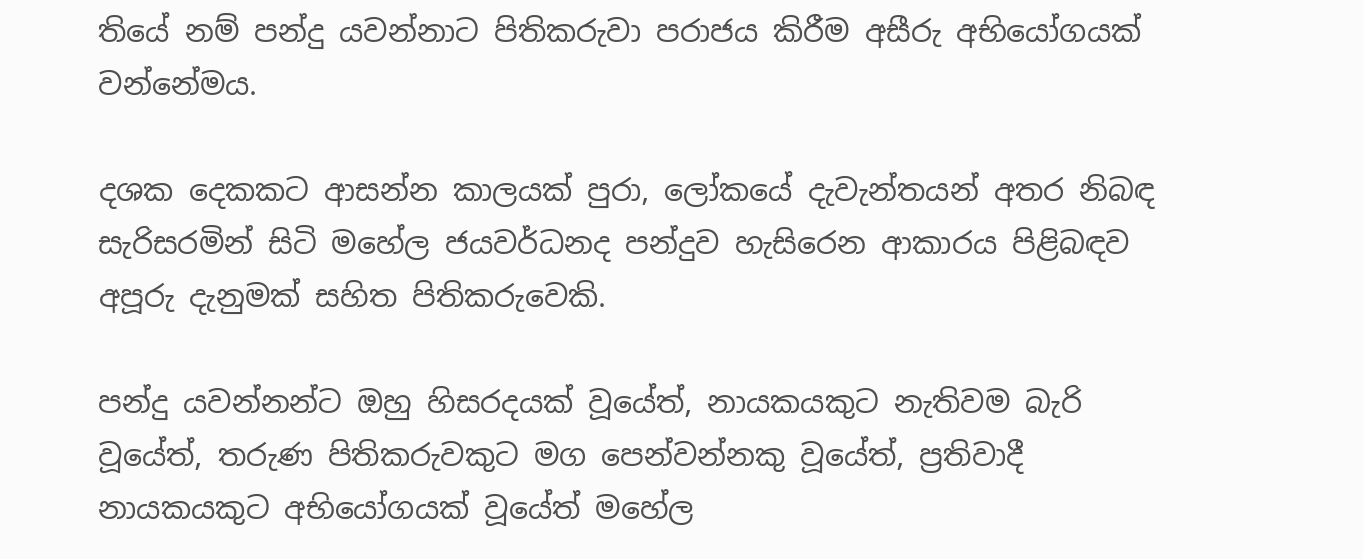තියේ නම් පන්දු යවන්නාට පිතිකරුවා පරාජය කිරීම අසීරු අභියෝගයක් වන්නේමය.

දශක දෙකකට ආසන්න කාලයක් පුරා, ලෝකයේ දැවැන්තයන් අතර නිබඳ සැරිසරමින් සිටි මහේල ජයවර්ධනද පන්දුව හැසිරෙන ආකාරය පිළිබඳව අපූරු දැනුමක් සහිත පිතිකරුවෙකි.

පන්දු යවන්නන්ට ඔහු හිසරදයක් වූයේත්, නායකයකුට නැතිවම බැරි වූයේත්, තරුණ පිතිකරුවකුට මග පෙන්වන්නකු වූයේත්, ප්‍රතිවාදී නායකයකුට අභියෝගයක් වූයේත් මහේල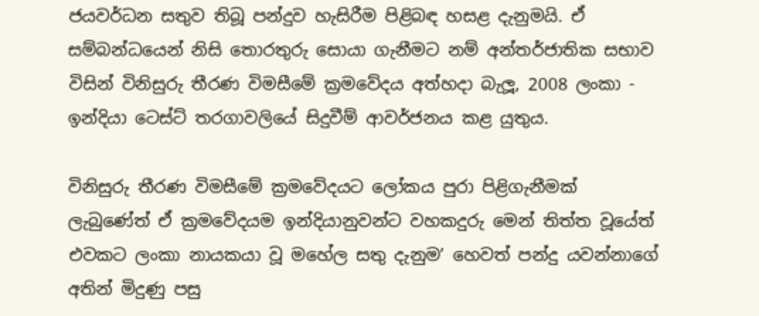ජයවර්ධන සතුව තිබූ පන්දුව හැසිරීම පිළිබඳ හසළ දැනුමයි. ඒ සම්බන්ධයෙන් නිසි තොරතුරු සොයා ගැනීමට නම් අන්තර්ජාතික සභාව විසින් විනිසුරු තීරණ විමසීමේ ක්‍රමවේදය අත්හදා බැලූ, 2008 ලංකා - ඉන්දියා ටෙස්ට් තරගාවලියේ සිදුවීම් ආවර්ජනය කළ යුතුය.

විනිසුරු තීරණ විමසීමේ ක්‍රමවේදයට ලෝකය පුරා පිළිගැනීමක් ලැබුණේත් ඒ ක්‍රමවේදයම ඉන්දියානුවන්ට වහකදුරු මෙන් තිත්ත වූයේත් එවකට ලංකා නායකයා වූ මහේල සතු දැනුම’ හෙවත් පන්දු යවන්නාගේ අතින් මිදුණු පසු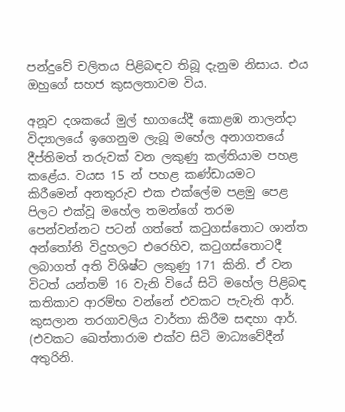පන්දුවේ චලිතය පිළිබඳව තිබූ දැනුම නිසාය. එය ඔහුගේ සහජ කුසලතාවම විය.

අනූව දශකයේ මුල් භාගයේදී කොළඹ නාලන්දා විද්‍යාලයේ ඉගෙනුම ලැබූ මහේල අනාගතයේ දීප්තිමත් තරුවක් වන ලකුණු කල්තියාම පහළ කළේය. වයස 15 න් පහළ කණ්ඩායමට කිරීමෙන් අනතුරුව එක එක්ලේම පළමු පෙළ පිලට එක්වූ මහේල තමන්ගේ තරම පෙන්වන්නට පටන් ගත්තේ කටුගස්තොට ශාන්ත අන්තෝනි විදුහලට එරෙහිව, කටුගස්තොටදී ලබාගත් අති විශිෂ්ට ලකුණු 171 කිනි. ඒ වන විටත් යන්තම් 16 වැනි වියේ සිටි මහේල පිළිබඳ කතිකාව ආරම්භ වන්නේ එවකට පැවැති ආර්. කුසලාන තරගාවලිය වාර්තා කිරීම සඳහා ආර්. (එවකට ඛෙත්තාරාම එක්ව සිටි මාධ්‍යවේදීන් අතුරිනි.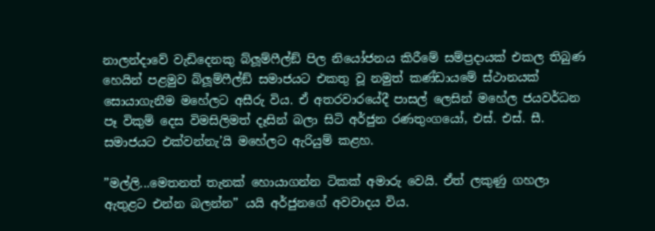නාලන්දාවේ වැඩිදෙනකු බ්ලූම්ෆීල්ඞ් පිල නියෝජනය කිරීමේ සම්ප්‍රදායක් එකල තිබුණ හෙයින් පළමුව බ්ලූම්ෆීල්ඞ් සමාජයට එකතු වූ නමුත් කණ්ඩායමේ ස්ථානයක් සොයාගැනීම මහේලට අසීරු විය. ඒ අතරවාරයේදී පාසල් ලෙසින් මහේල ජයවර්ධන පෑ විකුම් දෙස විමසිලිමත් දෑසින් බලා සිටි අර්ජුන රණතුංගයෝ, එස්. එස්. සී. සමාජයට එක්වන්නැ’යි මහේලට ඇරියුම් කළහ.

”මල්ලි...මෙතනත් තැනක් හොයාගන්න ටිකක් අමාරු වෙයි. ඒත් ලකුණු ගහලා ඇතුළට එන්න බලන්න” යයි අර්ජුනගේ අවවාදය විය.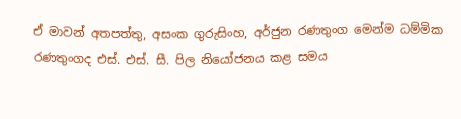ඒ මාවන් අතපත්තු, අසංක ගුරුසිංහ, අර්ජුන රණතුංග මෙන්ම ධම්මික රණතුංගද එස්. එස්. සී. පිල නියෝජනය කළ සමය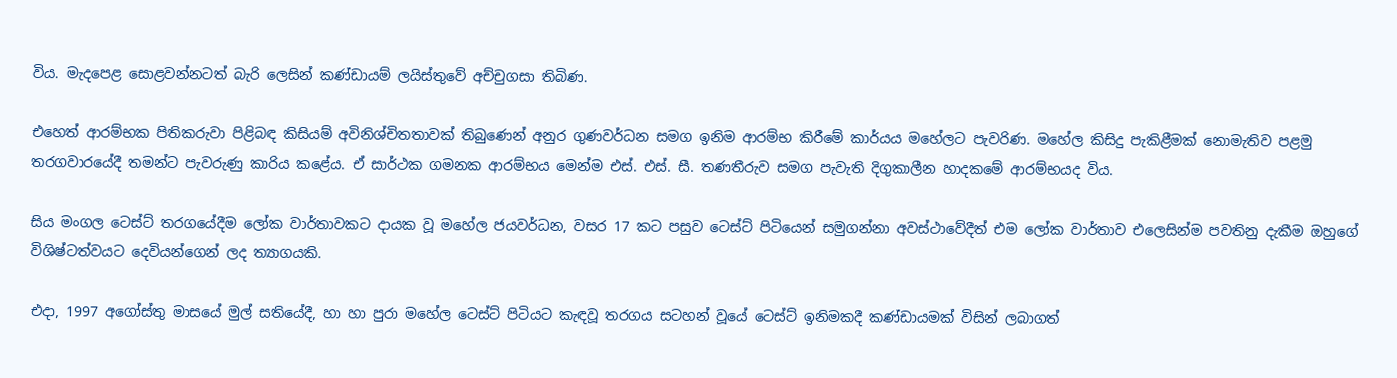විය. මැදපෙළ සොළවන්නටත් බැරි ලෙසින් කණ්ඩායම් ලයිස්තුවේ අච්චුගසා තිබිණ.

එහෙත් ආරම්භක පිතිකරුවා පිළිබඳ කිසියම් අවිනිශ්චිතතාවක් තිබුණෙන් අනුර ගුණවර්ධන සමග ඉනිම ආරම්භ කිරීමේ කාර්යය මහේලට පැවරිණ. මහේල කිසිදු පැකිළීමක් නොමැතිව පළමු තරගවාරයේදී තමන්ට පැවරුණු කාරිය කළේය. ඒ සාර්ථක ගමනක ආරම්භය මෙන්ම එස්. එස්. සී. තණතීරුව සමග පැවැති දිගුකාලීන හාදකමේ ආරම්භයද විය.

සිය මංගල ටෙස්ට් තරගයේදීම ලෝක වාර්තාවකට දායක වූ මහේල ජයවර්ධන, වසර 17 කට පසුව ටෙස්ට් පිටියෙන් සමුගන්නා අවස්ථාවේදීත් එම ලෝක වාර්තාව එලෙසින්ම පවතිනු දැකීම ඔහුගේ විශිෂ්ටත්වයට දෙවියන්ගෙන් ලද ත්‍යාගයකි.

එදා, 1997 අගෝස්තු මාසයේ මුල් සතියේදී, හා හා පුරා මහේල ටෙස්ට් පිටියට කැඳවූ තරගය සටහන් වූයේ ටෙස්ට් ඉනිමකදී කණ්ඩායමක් විසින් ලබාගත්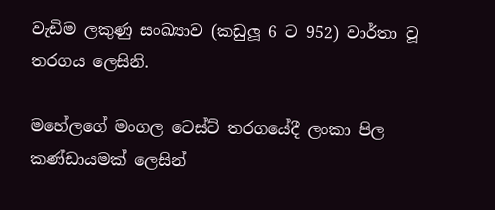වැඩිම ලකුණු සංඛ්‍යාව (කඩුලූ 6 ට 952) වාර්තා වූ තරගය ලෙසිනි.

මහේලගේ මංගල ටෙස්ට් තරගයේදී ලංකා පිල කණ්ඩායමක් ලෙසින්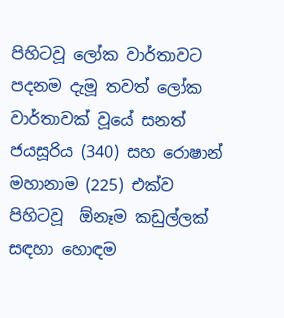පිහිටවූ ලෝක වාර්තාවට පදනම දැමූ තවත් ලෝක වාර්තාවක් වූයේ සනත් ජයසූරිය (340) සහ රොෂාන් මහානාම (225) එක්ව පිහිටවූ  ඕනෑම කඩුල්ලක් සඳහා හොඳම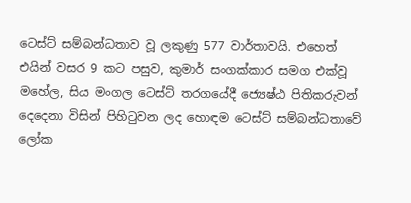ටෙස්ට් සම්බන්ධතාව වූ ලකුණු 577 වාර්තාවයි. එහෙත් එයින් වසර 9 කට පසුව, කුමාර් සංගක්කාර සමග එක්වූ මහේල, සිය මංගල ටෙස්ට් තරගයේදී ජ්‍යෙෂ්ඨ පිතිකරුවන් දෙදෙනා විසින් පිහිටුවන ලද හොඳම ටෙස්ට් සම්බන්ධතාවේ ලෝක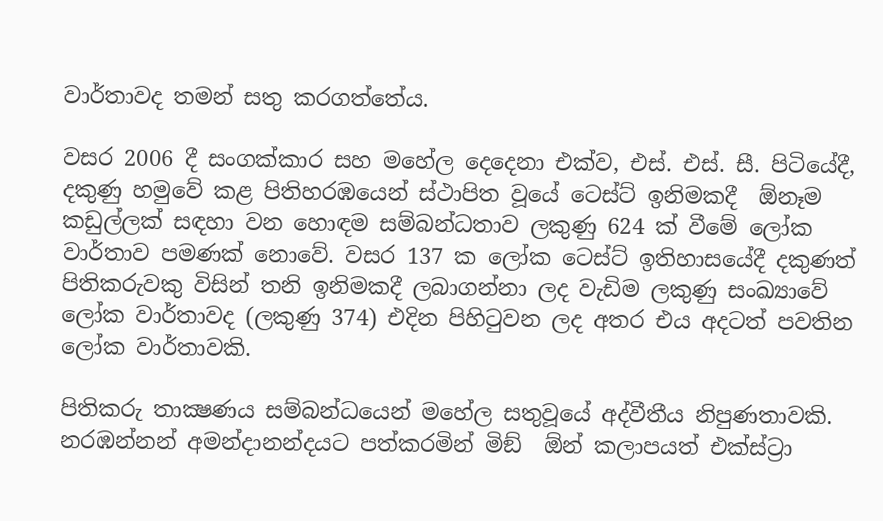වාර්තාවද තමන් සතු කරගත්තේය.

වසර 2006 දී සංගක්කාර සහ මහේල දෙදෙනා එක්ව, එස්. එස්. සී. පිටියේදී, දකුණු හමුවේ කළ පිතිහරඹයෙන් ස්ථාපිත වූයේ ටෙස්ට් ඉනිමකදී  ඕනෑම කඩුල්ලක් සඳහා වන හොඳම සම්බන්ධතාව ලකුණු 624 ක් වීමේ ලෝක වාර්තාව පමණක් නොවේ. වසර 137 ක ලෝක ටෙස්ට් ඉතිහාසයේදී දකුණත් පිතිකරුවකු විසින් තනි ඉනිමකදී ලබාගන්නා ලද වැඩිම ලකුණු සංඛ්‍යාවේ ලෝක වාර්තාවද (ලකුණු 374) එදින පිහිටුවන ලද අතර එය අදටත් පවතින ලෝක වාර්තාවකි.

පිතිකරු තාක්‍ෂණය සම්බන්ධයෙන් මහේල සතුවූයේ අද්වීතීය නිපුණතාවකි. නරඹන්නන් අමන්දානන්දයට පත්කරමින් මිඞ්  ඕන් කලාපයත් එක්ස්ට්‍රා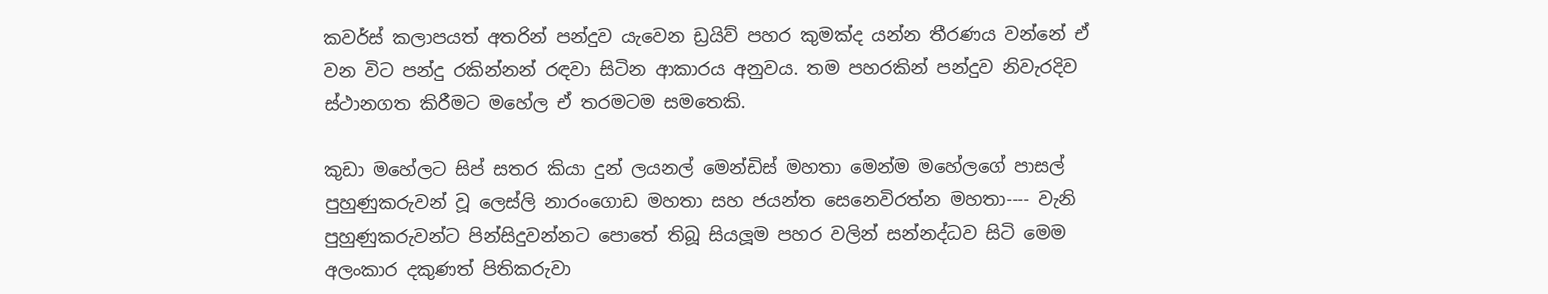කවර්ස් කලාපයත් අතරින් පන්දුව යැවෙන ඩ්‍රයිව් පහර කුමක්ද යන්න තීරණය වන්නේ ඒ වන විට පන්දු රකින්නන් රඳවා සිටින ආකාරය අනුවය. තම පහරකින් පන්දුව නිවැරදිව ස්ථානගත කිරීමට මහේල ඒ තරමටම සමතෙකි.

කුඩා මහේලට සිප් සතර කියා දුන් ලයනල් මෙන්ඩිස් මහතා මෙන්ම මහේලගේ පාසල් පුහුණුකරුවන් වූ ලෙස්ලි නාරංගොඩ මහතා සහ ජයන්ත සෙනෙවිරත්න මහතා---- වැනි පුහුණුකරුවන්ට පින්සිදුවන්නට පොතේ තිබූ සියලූම පහර වලින් සන්නද්ධව සිටි මෙම අලංකාර දකුණත් පිතිකරුවා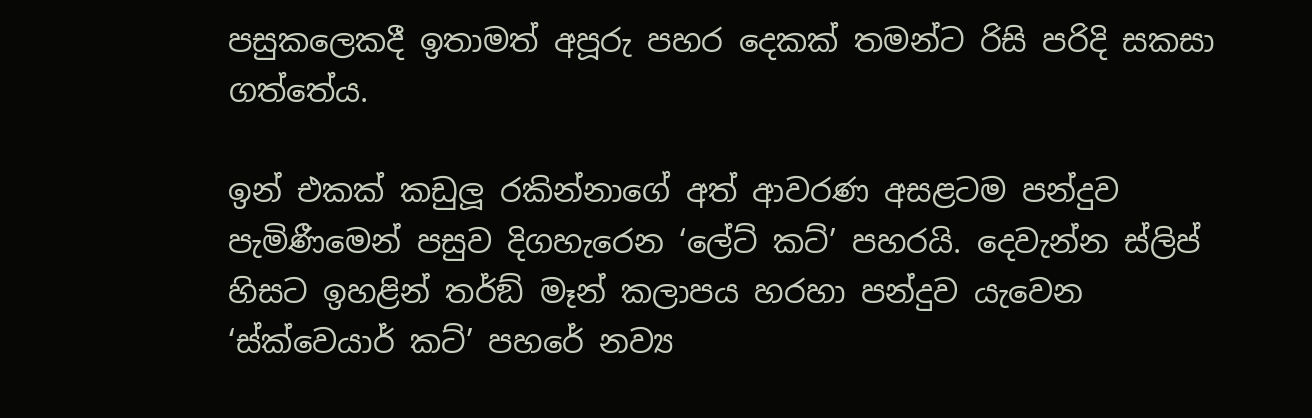පසුකලෙකදී ඉතාමත් අපූරු පහර දෙකක් තමන්ට රිසි පරිදි සකසා ගත්තේය.

ඉන් එකක් කඩුලූ රකින්නාගේ අත් ආවරණ අසළටම පන්දුව පැමිණීමෙන් පසුව දිගහැරෙන ‘ලේට් කට්’ පහරයි. දෙවැන්න ස්ලිප් හිසට ඉහළින් තර්ඞ් මෑන් කලාපය හරහා පන්දුව යැවෙන ‘ස්ක්වෙයාර් කට්’ පහරේ නව්‍ය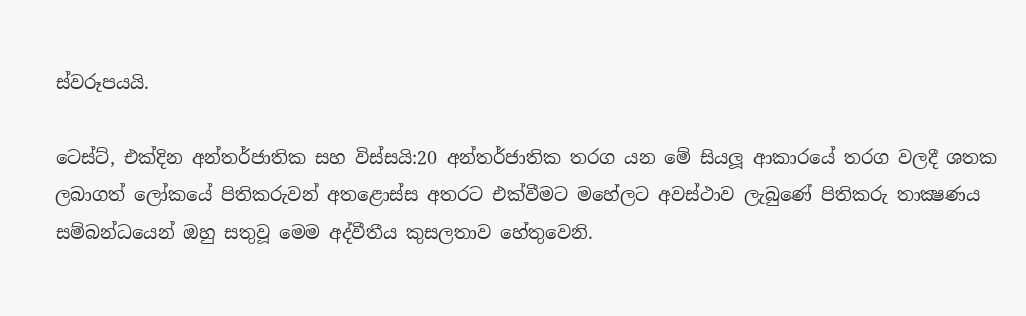ස්වරූපයයි.

ටෙස්ට්, එක්දින අන්තර්ජාතික සහ විස්සයි:20 අන්තර්ජාතික තරග යන මේ සියලූ ආකාරයේ තරග වලදී ශතක ලබාගත් ලෝකයේ පිතිකරුවන් අතළොස්ස අතරට එක්වීමට මහේලට අවස්ථාව ලැබුණේ පිතිකරු තාක්‍ෂණය සම්බන්ධයෙන් ඔහු සතුවූ මෙම අද්වීතීය කුසලතාව හේතුවෙනි.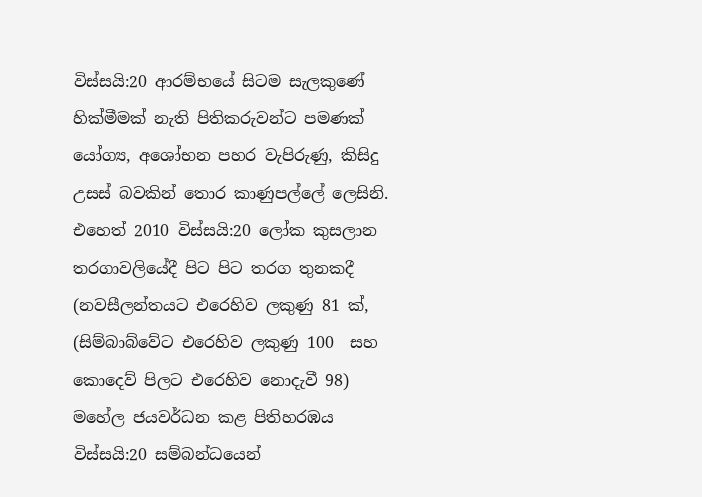විස්සයි:20 ආරම්භයේ සිටම සැලකුණේ හික්මීමක් නැති පිතිකරුවන්ට පමණක් යෝග්‍ය, අශෝභන පහර වැපිරුණු, කිසිදු උසස් බවකින් තොර කාණුපල්ලේ ලෙසිනි. එහෙත් 2010 විස්සයි:20 ලෝක කුසලාන තරගාවලියේදී පිට පිට තරග තුනකදී (නවසීලන්තයට එරෙහිව ලකුණු 81 ක්, (සිම්බාබ්වේට එරෙහිව ලකුණු 100  සහ කොදෙව් පිලට එරෙහිව නොදැවී 98) මහේල ජයවර්ධන කළ පිතිහරඹය විස්සයි:20 සම්බන්ධයෙන්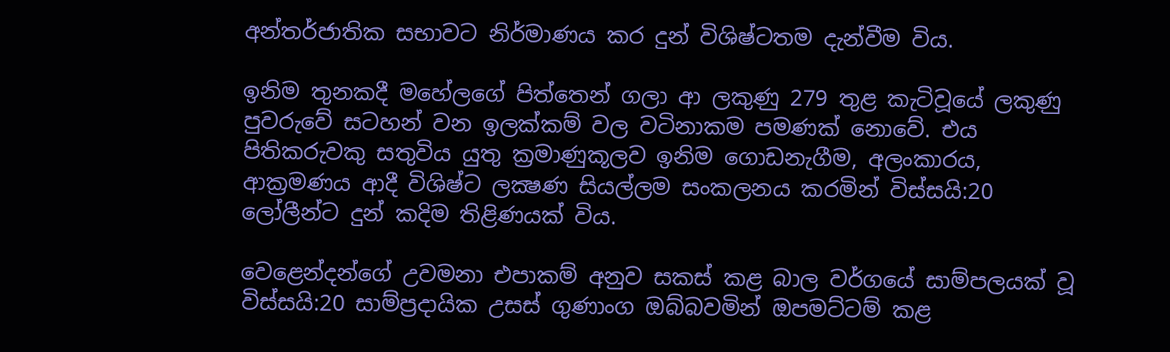අන්තර්ජාතික සභාවට නිර්මාණය කර දුන් විශිෂ්ටතම දැන්වීම විය.

ඉනිම තුනකදී මහේලගේ පිත්තෙන් ගලා ආ ලකුණු 279 තුළ කැටිවූයේ ලකුණු පුවරුවේ සටහන් වන ඉලක්කම් වල වටිනාකම පමණක් නොවේ. එය පිතිකරුවකු සතුවිය යුතු ක්‍රමාණුකූලව ඉනිම ගොඩනැගීම, අලංකාරය, ආක්‍රමණය ආදී විශිෂ්ට ලක්‍ෂණ සියල්ලම සංකලනය කරමින් විස්සයි:20 ලෝලීන්ට දුන් කදිම තිළිණයක් විය.

වෙළෙන්දන්ගේ උවමනා එපාකම් අනුව සකස් කළ බාල වර්ගයේ සාම්පලයක් වූ විස්සයි:20 සාම්ප්‍රදායික උසස් ගුණාංග ඔබ්බවමින් ඔපමට්ටම් කළ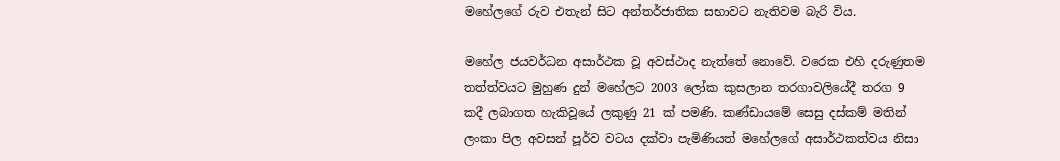මහේලගේ රුව එතැන් සිට අන්තර්ජාතික සභාවට නැතිවම බැරි විය.

මහේල ජයවර්ධන අසාර්ථක වූ අවස්ථාද නැත්තේ නොවේ. වරෙක එහි දරුණුතම තත්ත්වයට මුහුණ දුන් මහේලට 2003 ලෝක කුසලාන තරගාවලියේදී තරග 9 කදී ලබාගත හැකිවූයේ ලකුණු 21 ක් පමණි. කණ්ඩායමේ සෙසු දස්කම් මතින් ලංකා පිල අවසන් පූර්ව වටය දක්වා පැමිණියත් මහේලගේ අසාර්ථකත්වය නිසා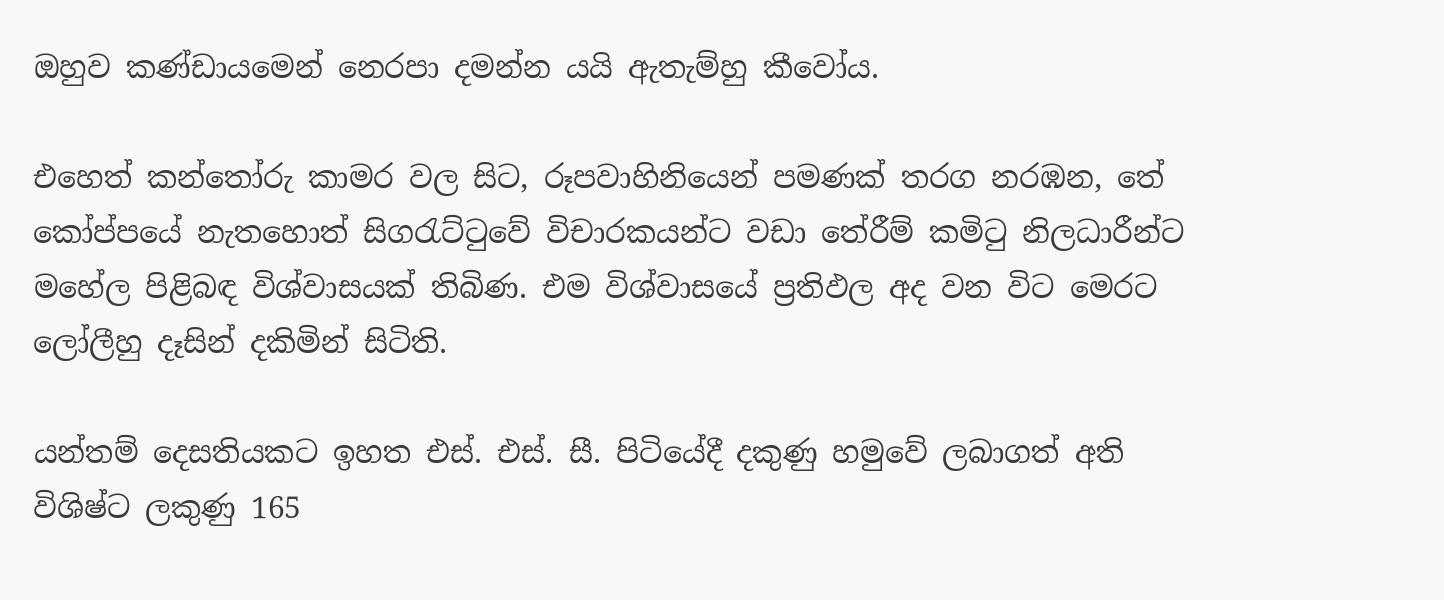ඔහුව කණ්ඩායමෙන් නෙරපා දමන්න යයි ඇතැම්හු කීවෝය.

එහෙත් කන්තෝරු කාමර වල සිට, රූපවාහිනියෙන් පමණක් තරග නරඹන, තේ කෝප්පයේ නැතහොත් සිගරැට්ටුවේ විචාරකයන්ට වඩා තේරීම් කමිටු නිලධාරීන්ට මහේල පිළිබඳ විශ්වාසයක් තිබිණ. එම විශ්වාසයේ ප්‍රතිඵල අද වන විට මෙරට ලෝලීහු දෑසින් දකිමින් සිටිති.

යන්තම් දෙසතියකට ඉහත එස්. එස්. සී. පිටියේදී දකුණු හමුවේ ලබාගත් අති විශිෂ්ට ලකුණු 165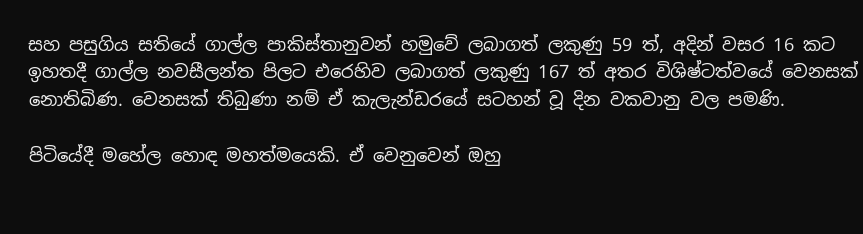සහ පසුගිය සතියේ ගාල්ල පාකිස්තානුවන් හමුවේ ලබාගත් ලකුණු 59 ත්, අදින් වසර 16 කට ඉහතදී ගාල්ල නවසීලන්ත පිලට එරෙහිව ලබාගත් ලකුණු 167 ත් අතර විශිෂ්ටත්වයේ වෙනසක් නොතිබිණ. වෙනසක් තිබුණා නම් ඒ කැලැන්ඩරයේ සටහන් වූ දින වකවානු වල පමණි.

පිටියේදී මහේල හොඳ මහත්මයෙකි. ඒ වෙනුවෙන් ඔහු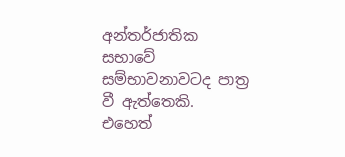අන්තර්ජාතික සභාවේ සම්භාවනාවටද පාත්‍ර වී ඇත්තෙකි. එහෙත්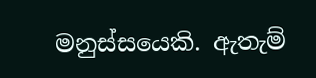මනුස්සයෙකි. ඇතැම්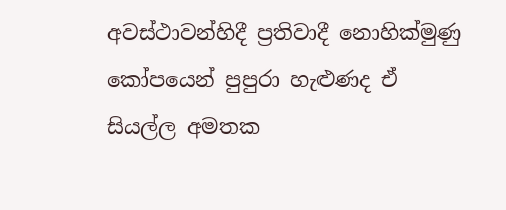අවස්ථාවන්හිදී ප්‍රතිවාදී නොහික්මුණු කෝපයෙන් පුපුරා හැළුණද ඒ සියල්ල අමතක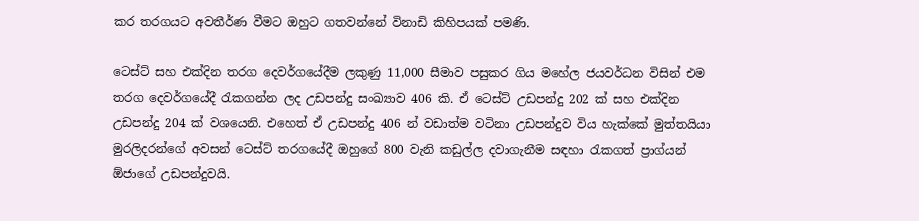කර තරගයට අවතීර්ණ වීමට ඔහුට ගතවන්නේ විනාඩි කිහිපයක් පමණි.

ටෙස්ට් සහ එක්දින තරග දෙවර්ගයේදීම ලකුණු 11,000 සීමාව පසුකර ගිය මහේල ජයවර්ධන විසින් එම තරග දෙවර්ගයේදී රැකගන්න ලද උඩපන්දු සංඛ්‍යාව 406 කි. ඒ ටෙස්ට් උඩපන්දු 202 ක් සහ එක්දින උඩපන්දු 204 ක් වශයෙනි. එහෙත් ඒ උඩපන්දු 406 න් වඩාත්ම වටිනා උඩපන්දුව විය හැක්කේ මුත්තයියා මුරලිදරන්ගේ අවසන් ටෙස්ට් තරගයේදී ඔහුගේ 800 වැනි කඩුල්ල දවාගැනීම සඳහා රැකගත් ප්‍රාග්යන්  ඕජාගේ උඩපන්දුවයි.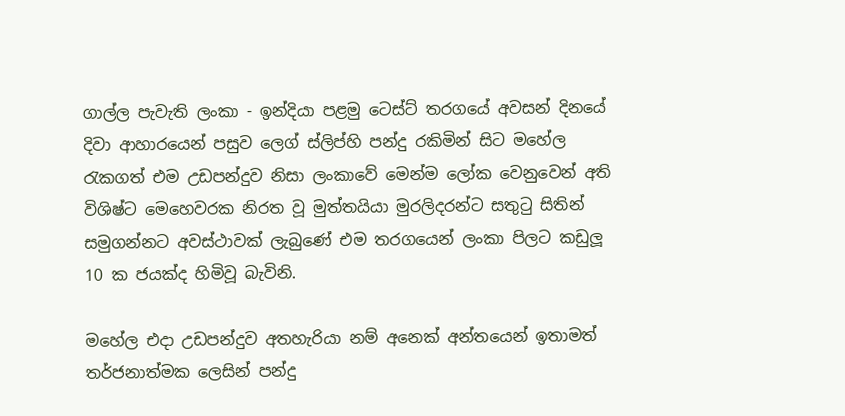ගාල්ල පැවැති ලංකා - ඉන්දියා පළමු ටෙස්ට් තරගයේ අවසන් දිනයේ දිවා ආහාරයෙන් පසුව ලෙග් ස්ලිප්හි පන්දු රකිමින් සිට මහේල රැකගත් එම උඩපන්දුව නිසා ලංකාවේ මෙන්ම ලෝක වෙනුවෙන් අති විශිෂ්ට මෙහෙවරක නිරත වූ මුත්තයියා මුරලිදරන්ට සතුටු සිතින් සමුගන්නට අවස්ථාවක් ලැබුණේ එම තරගයෙන් ලංකා පිලට කඩුලූ 10 ක ජයක්ද හිමිවූ බැවිනි.

මහේල එදා උඩපන්දුව අතහැරියා නම් අනෙක් අන්තයෙන් ඉතාමත් තර්ජනාත්මක ලෙසින් පන්දු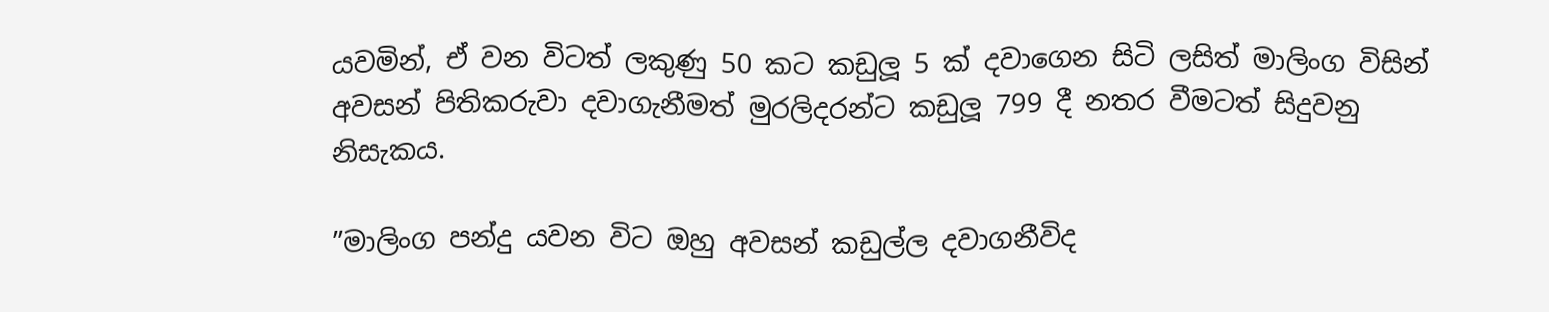යවමින්, ඒ වන විටත් ලකුණු 50 කට කඩුලූ 5 ක් දවාගෙන සිටි ලසිත් මාලිංග විසින් අවසන් පිතිකරුවා දවාගැනීමත් මුරලිදරන්ට කඩුලූ 799 දී නතර වීමටත් සිදුවනු නිසැකය.

”මාලිංග පන්දු යවන විට ඔහු අවසන් කඩුල්ල දවාගනීවිද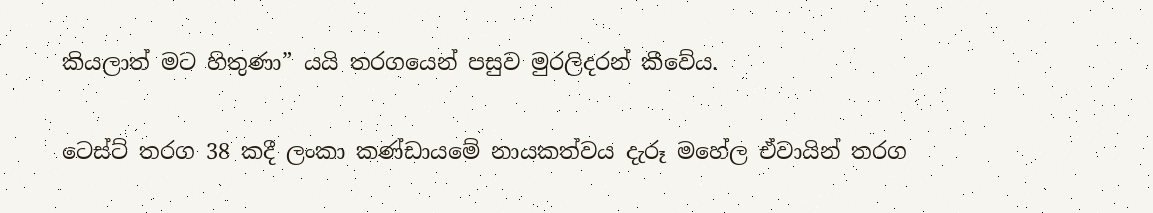කියලාත් මට හිතුණා” යයි තරගයෙන් පසුව මුරලිදරන් කීවේය.

ටෙස්ට් තරග 38 කදී ලංකා කණ්ඩායමේ නායකත්වය දැරූ මහේල ඒවායින් තරග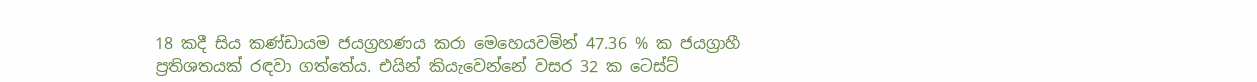18 කදී සිය කණ්ඩායම ජයග්‍රහණය කරා මෙහෙයවමින් 47.36 % ක ජයග්‍රාහී ප්‍රතිශතයක් රඳවා ගත්තේය. එයින් කියැවෙන්නේ වසර 32 ක ටෙස්ට්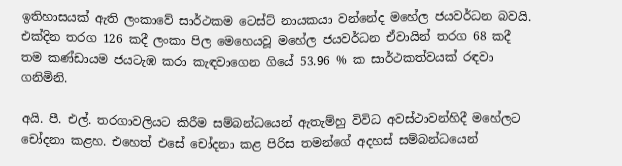ඉතිහාසයක් ඇති ලංකාවේ සාර්ථකම ටෙස්ට් නායකයා වන්නේද මහේල ජයවර්ධන බවයි. එක්දින තරග 126 කදී ලංකා පිල මෙහෙයවූ මහේල ජයවර්ධන ඒවායින් තරග 68 කදී තම කණ්ඩායම ජයටැඹ කරා කැඳවාගෙන ගියේ 53.96 % ක සාර්ථකත්වයක් රඳවා ගනිමිනි.

අයි. පී. එල්. තරගාවලියට කිරීම සම්බන්ධයෙන් ඇතැම්හු විවිධ අවස්ථාවන්හිදී මහේලට චෝදනා කළහ. එහෙත් එසේ චෝදනා කළ පිරිස තමන්ගේ අදහස් සම්බන්ධයෙන්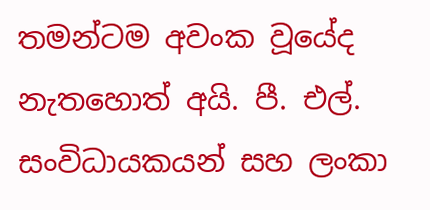තමන්ටම අවංක වූයේද නැතහොත් අයි. පී. එල්. සංවිධායකයන් සහ ලංකා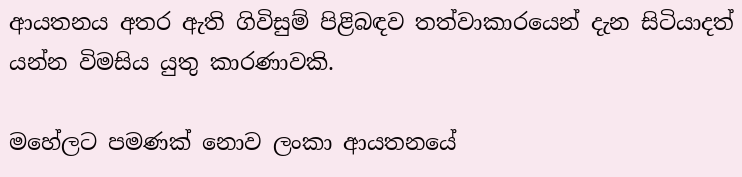ආයතනය අතර ඇති ගිවිසුම් පිළිබඳව තත්වාකාරයෙන් දැන සිටියාදත් යන්න විමසිය යුතු කාරණාවකි.

මහේලට පමණක් නොව ලංකා ආයතනයේ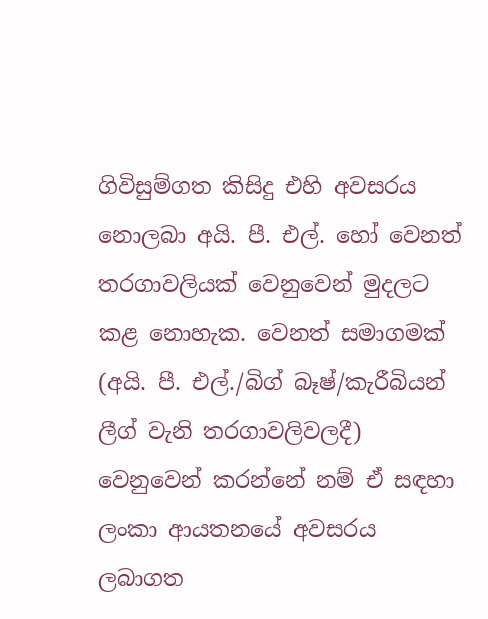ගිවිසුම්ගත කිසිදු එහි අවසරය නොලබා අයි. පී. එල්. හෝ වෙනත් තරගාවලියක් වෙනුවෙන් මුදලට කළ නොහැක. වෙනත් සමාගමක් (අයි. පී. එල්./බිග් බෑෂ්/කැරීබියන් ලීග් වැනි තරගාවලිවලදී) වෙනුවෙන් කරන්නේ නම් ඒ සඳහා ලංකා ආයතනයේ අවසරය ලබාගත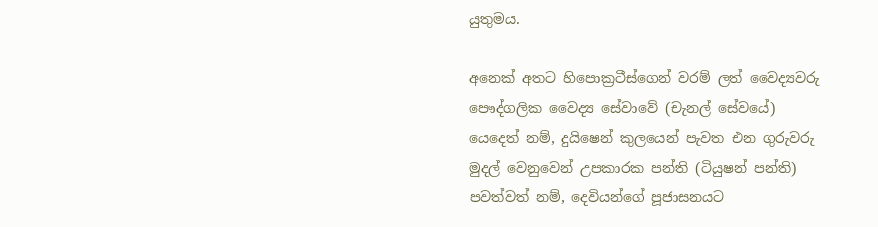යුතුමය.

අනෙක් අතට හිපොක්‍රටීස්ගෙන් වරම් ලත් වෛද්‍යවරු පෞද්ගලික වෛද්‍ය සේවාවේ (චැනල් සේවයේ) යෙදෙත් නම්, දුයිෂෙන් කුලයෙන් පැවත එන ගුරුවරු මුදල් වෙනුවෙන් උපකාරක පන්ති (ටියුෂන් පන්ති) පවත්වත් නම්, දෙවියන්ගේ පූජාසනයට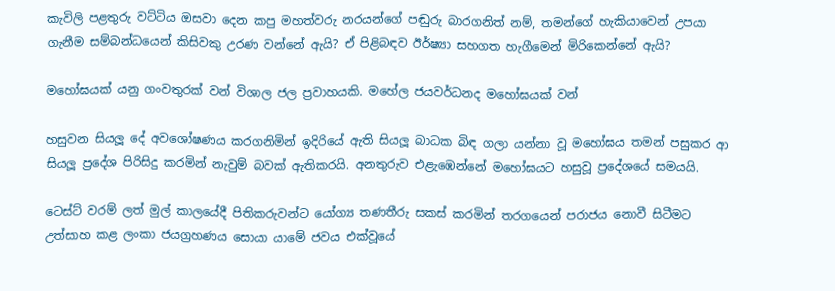කැවිලි පළතුරු වට්ටිය ඔසවා දෙන කපු මහත්වරු නරයන්ගේ පඬුරු බාරගනිත් නම්, තමන්ගේ හැකියාවෙන් උපයා ගැනීම සම්බන්ධයෙන් කිසිවකු උරණ වන්නේ ඇයි? ඒ පිළිබඳව ඊර්ෂ්‍යා සහගත හැගීමෙන් මිරිකෙන්නේ ඇයි?

මහෝඝයක් යනු ගංවතුරක් වන් විශාල ජල ප්‍රවාහයකි. මහේල ජයවර්ධනද මහෝඝයක් වන්

හසුවන සියලූ දේ අවශෝෂණය කරගනිමින් ඉදිරියේ ඇති සියලූ බාධක බිඳ ගලා යන්නා වූ මහෝඝය තමන් පසුකර ආ සියලූ ප්‍රදේශ පිරිසිදු කරමින් නැවුම් බවක් ඇතිකරයි. අනතුරුව එළැඹෙන්නේ මහෝඝයට හසුවූ ප්‍රදේශයේ සමයයි.

ටෙස්ට් වරම් ලත් මුල් කාලයේදී පිතිකරුවන්ට යෝග්‍ය තණතීරු සකස් කරමින් තරගයෙන් පරාජය නොවී සිටීමට උත්සාහ කළ ලංකා ජයග්‍රහණය සොයා යාමේ ජවය එක්වූයේ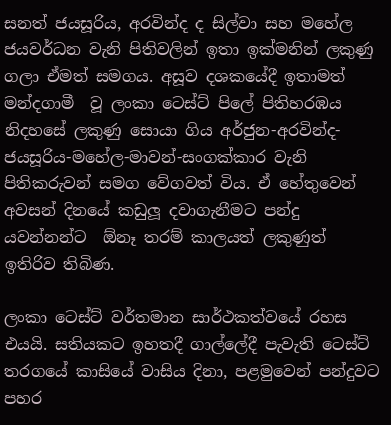සනත් ජයසූරිය, අරවින්ද ද සිල්වා සහ මහේල ජයවර්ධන වැනි පිතිවලින් ඉතා ඉක්මනින් ලකුණු ගලා ඒමත් සමගය. අසූව දශකයේදී ඉතාමත් මන්දගාමී  වූ ලංකා ටෙස්ට් පිලේ පිතිහරඹය නිදහසේ ලකුණු සොයා ගිය අර්ජුන-අරවින්ද-ජයසූරිය-මහේල-මාවන්-සංගක්කාර වැනි පිතිකරුවන් සමග වේගවත් විය. ඒ හේතුවෙන් අවසන් දිනයේ කඩුලූ දවාගැනීමට පන්දු යවන්නන්ට  ඕනෑ තරම් කාලයත් ලකුණුත් ඉතිරිව තිබිණ.

ලංකා ටෙස්ට් වර්තමාන සාර්ථකත්වයේ රහස එයයි. සතියකට ඉහතදී ගාල්ලේදී පැවැති ටෙස්ට් තරගයේ කාසියේ වාසිය දිනා, පළමුවෙන් පන්දුවට පහර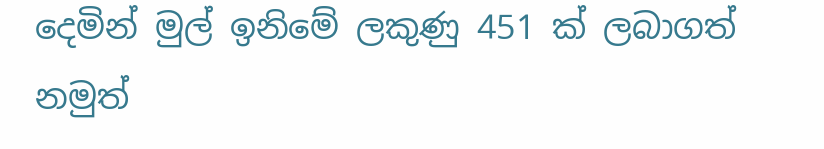දෙමින් මුල් ඉනිමේ ලකුණු 451 ක් ලබාගත් නමුත්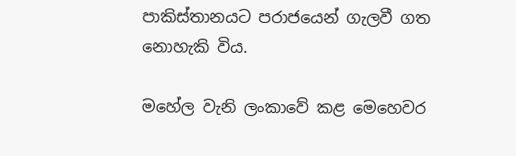පාකිස්තානයට පරාජයෙන් ගැලවී ගත නොහැකි විය.

මහේල වැනි ලංකාවේ කළ මෙහෙවර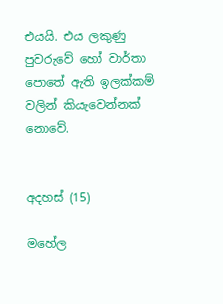එයයි. එය ලකුණු පුවරුවේ හෝ වාර්තා පොතේ ඇති ඉලක්කම් වලින් කියැවෙන්නක් නොවේ.


අදහස් (15)

මහේල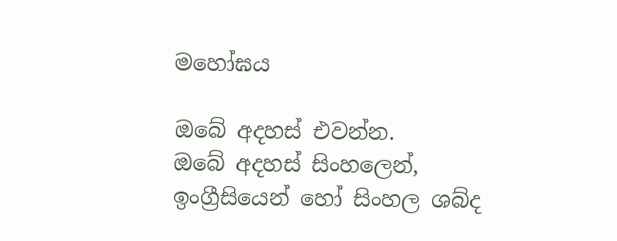මහෝඝය

ඔබේ අදහස් එවන්න.
ඔබේ අදහස් සිංහලෙන්, ඉංග්‍රීසියෙන් හෝ සිංහල ශබ්ද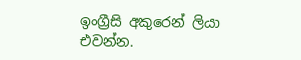ඉංග්‍රීසි අකුරෙන් ලියා එවන්න.